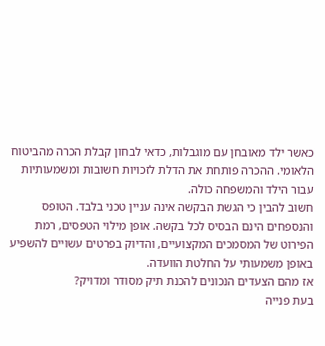כאשר ילד מאובחן עם מוגבלות, כדאי לבחון קבלת הכרה מהביטוח הלאומי. ההכרה פותחת את הדלת לזכויות חשובות ומשמעותיות עבור הילד והמשפחה כולה.
חשוב להבין כי הגשת הבקשה אינה עניין טכני בלבד. הטופס והנספחים הינם הבסיס לכל בקשה. אופן מילוי הטפסים, רמת הפירוט של המסמכים המקצועיים, והדיוק בפרטים עשויים להשפיע באופן משמעותי על החלטת הוועדה.
אז מהם הצעדים הנכונים להכנת תיק מסודר ומדויק?
בעת פנייה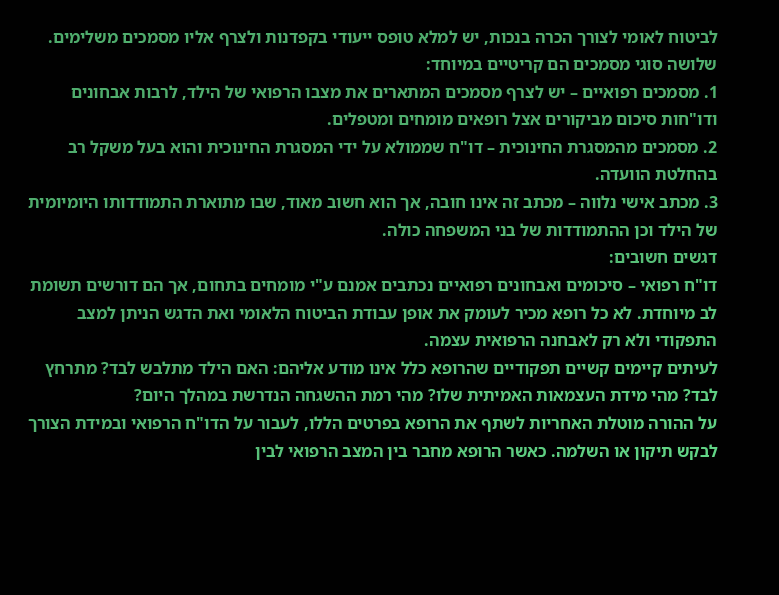לביטוח לאומי לצורך הכרה בנכות, יש למלא טופס ייעודי בקפדנות ולצרף אליו מסמכים משלימים. שלושה סוגי מסמכים הם קריטיים במיוחד:
1. מסמכים רפואיים – יש לצרף מסמכים המתארים את מצבו הרפואי של הילד, לרבות אבחונים ודו"חות סיכום מביקורים אצל רופאים מומחים ומטפלים.
2. מסמכים מהמסגרת החינוכית – דו"ח שממולא על ידי המסגרת החינוכית והוא בעל משקל רב בהחלטת הוועדה.
3. מכתב אישי נלווה – מכתב זה אינו חובה, אך הוא חשוב מאוד, שבו מתוארת התמודדותו היומיומית של הילד וכן ההתמודדות של בני המשפחה כולה.
דגשים חשובים:
דו"ח רפואי – סיכומים ואבחונים רפואיים נכתבים אמנם ע"י מומחים בתחום, אך הם דורשים תשומת לב מיוחדת. לא כל רופא מכיר לעומק את אופן עבודת הביטוח הלאומי ואת הדגש הניתן למצב התפקודי ולא רק לאבחנה הרפואית עצמה.
לעיתים קיימים קשיים תפקודיים שהרופא כלל אינו מודע אליהם: האם הילד מתלבש לבד? מתרחץ לבד? מהי מידת העצמאות האמיתית שלו? מהי רמת ההשגחה הנדרשת במהלך היום?
על ההורה מוטלת האחריות לשתף את הרופא בפרטים הללו, לעבור על הדו"ח הרפואי ובמידת הצורך לבקש תיקון או השלמה. כאשר הרופא מחבר בין המצב הרפואי לבין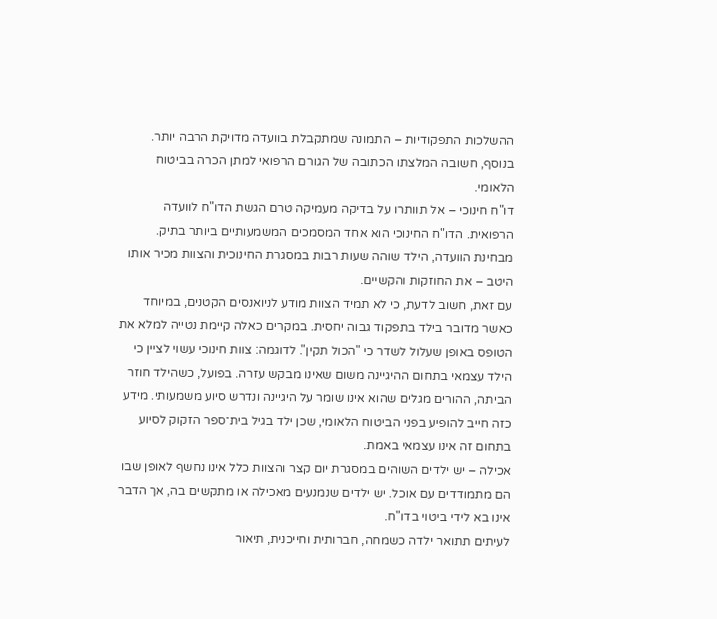ההשלכות התפקודיות – התמונה שמתקבלת בוועדה מדויקת הרבה יותר. בנוסף, חשובה המלצתו הכתובה של הגורם הרפואי למתן הכרה בביטוח הלאומי.
דו"ח חינוכי – אל תוותרו על בדיקה מעמיקה טרם הגשת הדו"ח לוועדה הרפואית. הדו"ח החינוכי הוא אחד המסמכים המשמעותיים ביותר בתיק. מבחינת הוועדה, הילד שוהה שעות רבות במסגרת החינוכית והצוות מכיר אותו היטב – את החוזקות והקשיים.
עם זאת, חשוב לדעת, כי לא תמיד הצוות מודע לניואנסים הקטנים, במיוחד כאשר מדובר בילד בתפקוד גבוה יחסית. במקרים כאלה קיימת נטייה למלא את הטופס באופן שעלול לשדר כי "הכול תקין". לדוגמה: צוות חינוכי עשוי לציין כי הילד עצמאי בתחום ההיגיינה משום שאינו מבקש עזרה. בפועל, כשהילד חוזר הביתה, ההורים מגלים שהוא אינו שומר על היגיינה ונדרש סיוע משמעותי. מידע כזה חייב להופיע בפני הביטוח הלאומי, שכן ילד בגיל בית־ספר הזקוק לסיוע בתחום זה אינו עצמאי באמת.
אכילה – יש ילדים השוהים במסגרת יום קצר והצוות כלל אינו נחשף לאופן שבו הם מתמודדים עם אוכל. יש ילדים שנמנעים מאכילה או מתקשים בה, אך הדבר אינו בא לידי ביטוי בדו"ח.
לעיתים תתואר ילדה כשמחה, חברותית וחייכנית, תיאור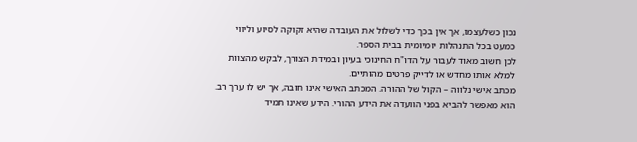נכון כשלעצמו, אך אין בכך כדי לשלול את העובדה שהיא זקוקה לסיוע וליווי כמעט בכל התנהלות יומיומית בבית הספר.
לכן חשוב מאוד לעבור על הדו"ח החינוכי בעיון ובמידת הצורך, לבקש מהצוות למלא אותו מחדש או לדייק פרטים מהותיים.
מכתב אישי נלווה – הקול של ההורה. המכתב האישי אינו חובה, אך יש לו ערך רב. הוא מאפשר להביא בפני הוועדה את הידע ההורי. הידע שאינו תמיד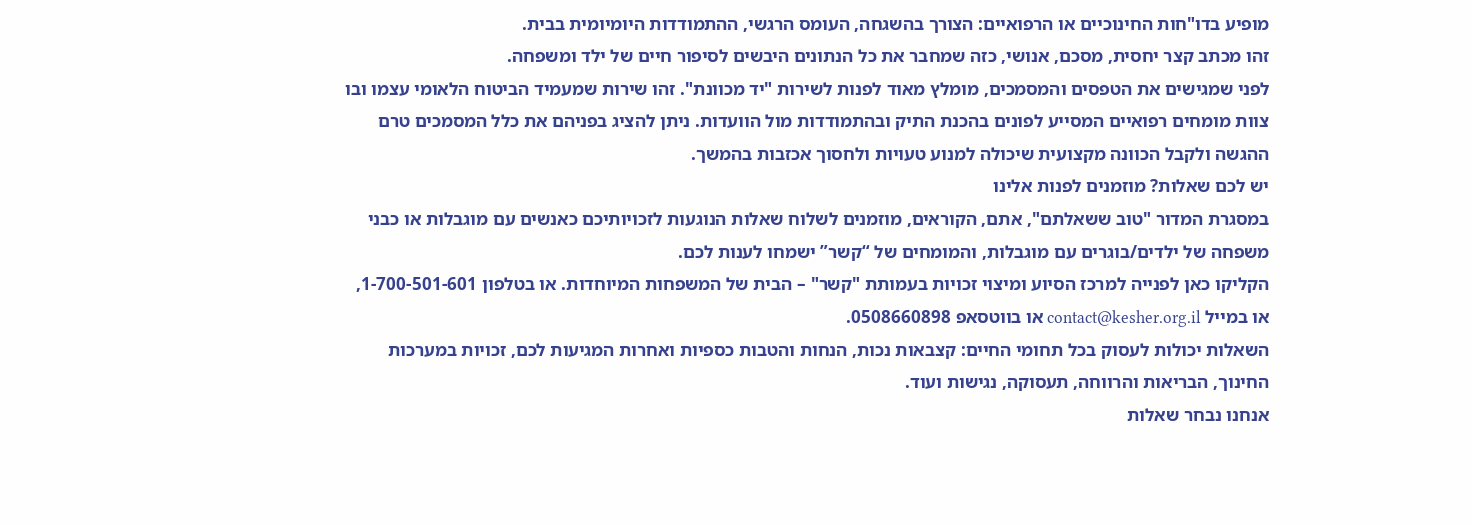מופיע בדו"חות החינוכיים או הרפואיים: הצורך בהשגחה, העומס הרגשי, ההתמודדות היומיומית בבית.
זהו מכתב קצר יחסית, מסכם, אנושי, כזה שמחבר את כל הנתונים היבשים לסיפור חיים של ילד ומשפחה.
לפני שמגישים את הטפסים והמסמכים, מומלץ מאוד לפנות לשירות "יד מכוונת". זהו שירות שמעמיד הביטוח הלאומי עצמו ובו צוות מומחים רפואיים המסייע לפונים בהכנת התיק ובהתמודדות מול הוועדות. ניתן להציג בפניהם את כלל המסמכים טרם ההגשה ולקבל הכוונה מקצועית שיכולה למנוע טעויות ולחסוך אכזבות בהמשך.
יש לכם שאלות? מוזמנים לפנות אלינו
במסגרת המדור "טוב ששאלתם", אתם, הקוראים, מוזמנים לשלוח שאלות הנוגעות לזכויותיכם כאנשים עם מוגבלות או כבני משפחה של ילדים/בוגרים עם מוגבלות, והמומחים של “קשר” ישמחו לענות לכם.
הקליקו כאן לפנייה למרכז הסיוע ומיצוי זכויות בעמותת "קשר" – הבית של המשפחות המיוחדות. או בטלפון 1-700-501-601, או במייל contact@kesher.org.il או בווטסאפ 0508660898.
השאלות יכולות לעסוק בכל תחומי החיים: קצבאות נכות, הנחות והטבות כספיות ואחרות המגיעות לכם, זכויות במערכות החינוך, הבריאות והרווחה, תעסוקה, נגישות ועוד.
אנחנו נבחר שאלות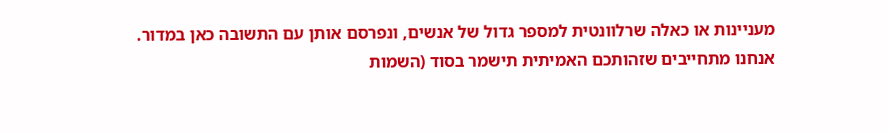מעניינות או כאלה שרלוונטית למספר גדול של אנשים, ונפרסם אותן עם התשובה כאן במדור. אנחנו מתחייבים שזהותכם האמיתית תישמר בסוד (השמות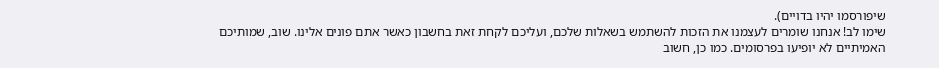שיפורסמו יהיו בדויים).
שימו לב! אנחנו שומרים לעצמנו את הזכות להשתמש בשאלות שלכם, ועליכם לקחת זאת בחשבון כאשר אתם פונים אלינו. שוב, שמותיכם האמיתיים לא יופיעו בפרסומים. כמו כן, חשוב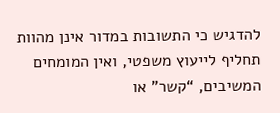להדגיש כי התשובות במדור אינן מהוות תחליף לייעוץ משפטי, ואין המומחים המשיבים, “קשר” או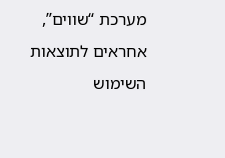מערכת “שווים”, אחראים לתוצאות השימוש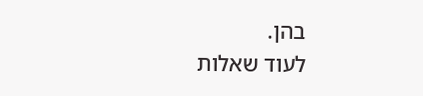בהן.
לעוד שאלות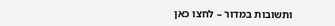ותשובות במדור – לחצו כאן